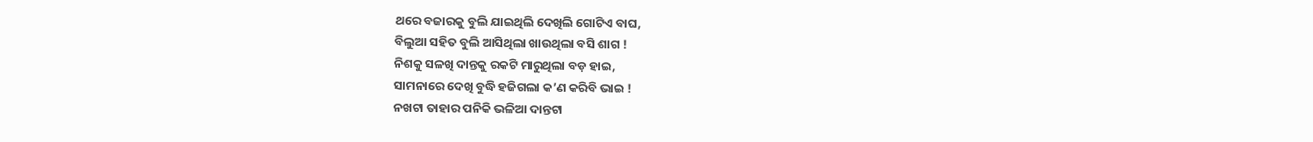ଥରେ ବଜାରକୁ ବୁଲି ଯାଇଥିଲି ଦେଖିଲି ଗୋଟିଏ ବାଘ,
ବିଲୁଆ ସହିତ ବୁଲି ଆସିଥିଲା ଖାଉଥିଲା ବସି ଶାଗ !
ନିଶକୁ ସଳଖି ଦାନ୍ତକୁ ରକଟି ମାରୁଥିଲା ବଡ଼ ହାଇ,
ସାମନାରେ ଦେଖି ବୁଦ୍ଧି ହଜିଗଲା କ’ଣ କରିବି ଭାଇ !
ନଖଟା ତାହାର ପନିକି ଭଳିଆ ଦାନ୍ତଟା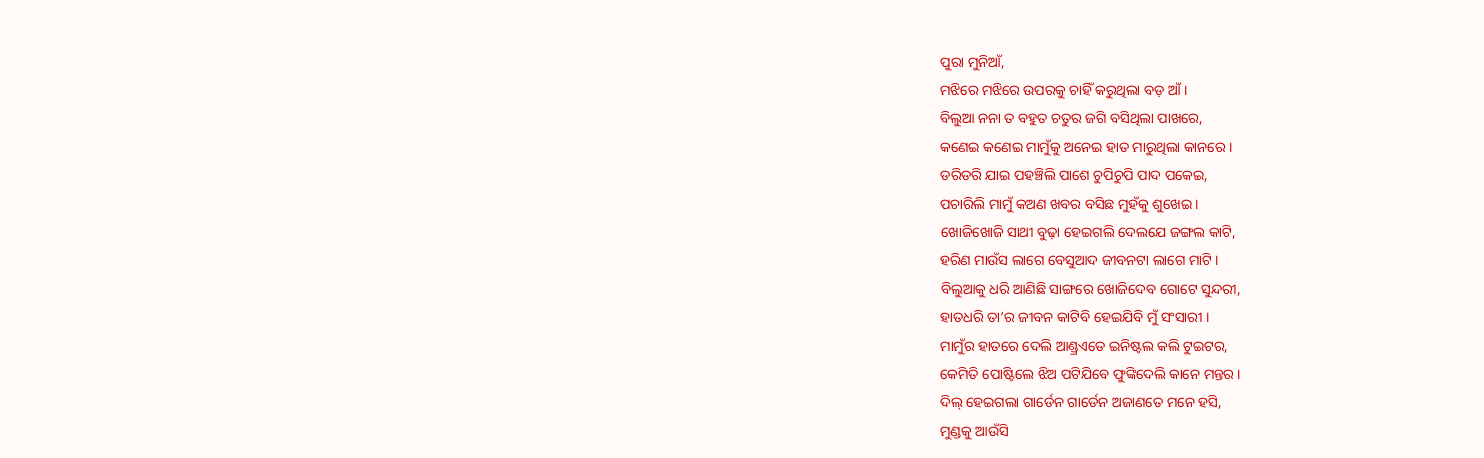ପୁରା ମୁନିଆଁ,
ମଝିରେ ମଝିରେ ଉପରକୁ ଚାହିଁ କରୁଥିଲା ବଡ଼ ଆଁ ।
ବିଲୁଆ ନନା ତ ବହୁତ ଚତୁର ଜଗି ବସିଥିଲା ପାଖରେ,
କଣେଇ କଣେଇ ମାମୁଁକୁ ଅନେଇ ହାତ ମାରୁଥିଲା କାନରେ ।
ଡରିଡରି ଯାଇ ପହଞ୍ଚିଲି ପାଶେ ଚୁପିଚୁପି ପାଦ ପକେଇ,
ପଚାରିଲି ମାମୁଁ କଅଣ ଖବର ବସିଛ ମୁହଁକୁ ଶୁଖେଇ ।
ଖୋଜିଖୋଜି ସାଥୀ ବୁଢ଼ା ହେଇଗଲି ଦେଲଯେ ଜଙ୍ଗଲ କାଟି,
ହରିଣ ମାଉଁସ ଲାଗେ ବେସୁଆଦ ଜୀବନଟା ଲାଗେ ମାଟି ।
ବିଲୁଆକୁ ଧରି ଆଣିଛି ସାଙ୍ଗରେ ଖୋଜିଦେବ ଗୋଟେ ସୁନ୍ଦରୀ,
ହାତଧରି ତା’ର ଜୀବନ କାଟିବି ହେଇଯିବି ମୁଁ ସଂସାରୀ ।
ମାମୁଁର ହାତରେ ଦେଲି ଆଣ୍ଡ୍ରଏଡେ ଇନିଷ୍ଟଲ କଲି ଟୁଇଟର,
କେମିତି ପୋଷ୍ଟିଲେ ଝିଅ ପଟିଯିବେ ଫୁଙ୍କିଦେଲି କାନେ ମନ୍ତର ।
ଦିଲ୍ ହେଇଗଲା ଗାର୍ଡେନ ଗାର୍ଡେନ ଅଜାଣତେ ମନେ ହସି,
ମୁଣ୍ଡକୁ ଆଉଁସି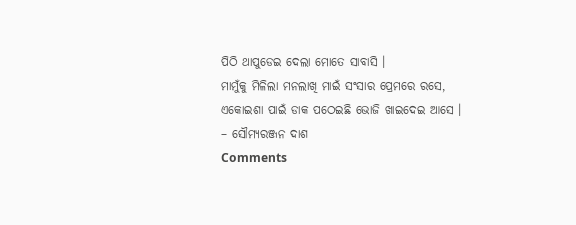ପିଠି ଥାପୁଡେଇ ଦେଲା ମୋତେ ସାବାସି ।
ମାମୁଁକୁ ମିଳିଲା ମନଲାଖି ମାଇଁ ସଂସାର ପ୍ରେମରେ ରସେ,
ଏକୋଇଶା ପାଇଁ ଡାକ ପଠେଇଛି ଭୋଜି ଖାଇଦେଇ ଆସେ ।
– ସୌମ୍ୟରଞ୍ଜନ ଦାଶ
Comments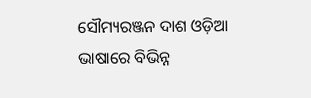ସୌମ୍ୟରଞ୍ଜନ ଦାଶ ଓଡ଼ିଆ ଭାଷାରେ ବିଭିନ୍ନ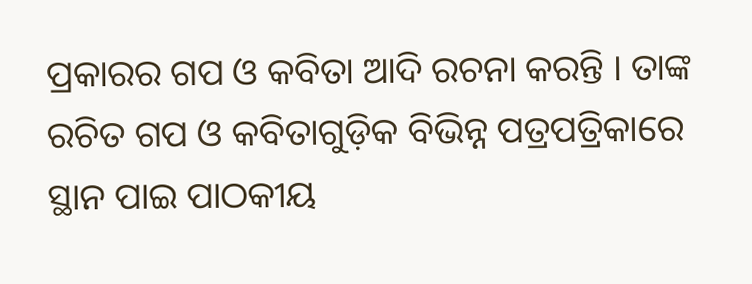ପ୍ରକାରର ଗପ ଓ କବିତା ଆଦି ରଚନା କରନ୍ତି । ତାଙ୍କ ରଚିତ ଗପ ଓ କବିତାଗୁଡ଼ିକ ବିଭିନ୍ନ ପତ୍ରପତ୍ରିକାରେ ସ୍ଥାନ ପାଇ ପାଠକୀୟ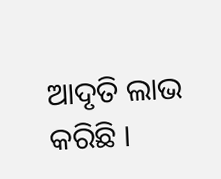ଆଦୃତି ଲାଭ କରିଛି ।